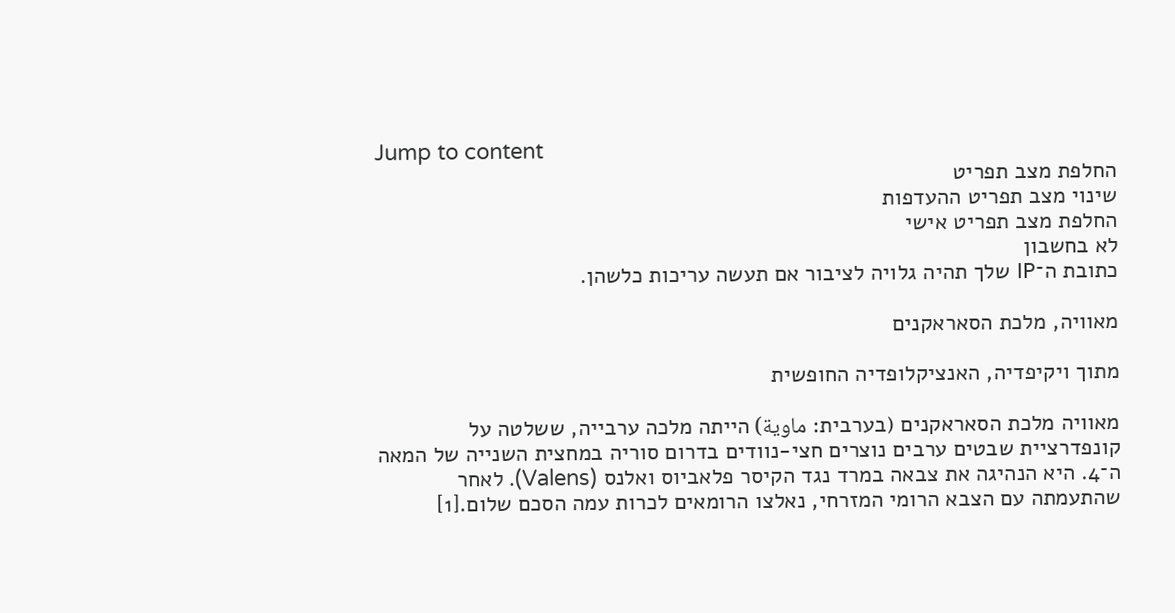Jump to content
החלפת מצב תפריט
שינוי מצב תפריט ההעדפות
החלפת מצב תפריט אישי
לא בחשבון
כתובת ה־IP שלך תהיה גלויה לציבור אם תעשה עריכות כלשהן.

מאוויה, מלכת הסאראקנים

מתוך ויקיפדיה, האנציקלופדיה החופשית

מאוויה מלכת הסאראקנים (בערבית: ماوية) הייתה מלכה ערבייה, ששלטה על קונפדרציית שבטים ערבים נוצרים חצי-נוודים בדרום סוריה במחצית השנייה של המאה ה־4. היא הנהיגה את צבאה במרד נגד הקיסר פלאביוס ואלנס (Valens). לאחר שהתעמתה עם הצבא הרומי המזרחי, נאלצו הרומאים לכרות עמה הסכם שלום.[1]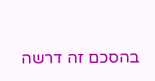בהסכם זה דרשה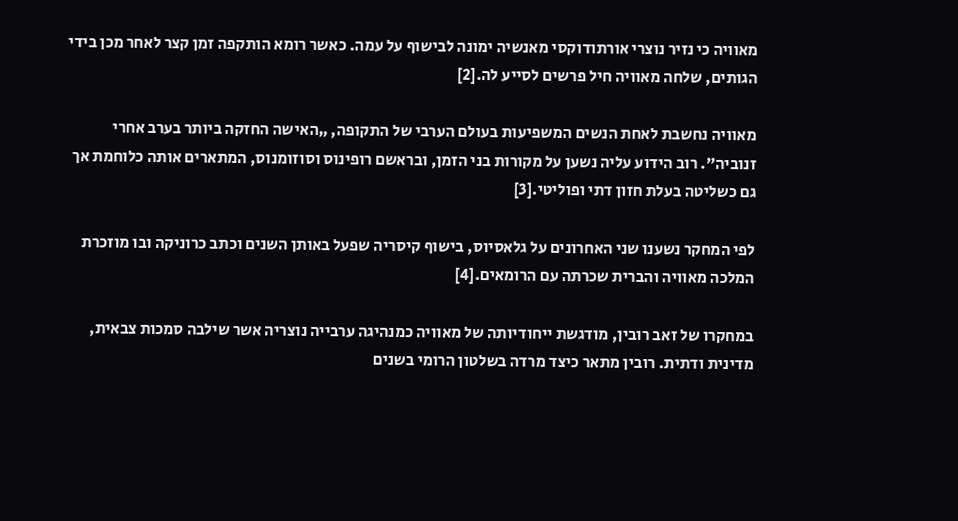מאוויה כי נזיר נוצרי אורתודוקסי מאנשיה ימונה לבישוף על עמה. כאשר רומא הותקפה זמן קצר לאחר מכן בידי הגותים, שלחה מאוויה חיל פרשים לסייע לה.[2]

מאוויה נחשבת לאחת הנשים המשפיעות בעולם הערבי של התקופה, „האישה החזקה ביותר בערב אחרי זנוביה”. רוב הידוע עליה נשען על מקורות בני הזמן, ובראשם רופינוס וסוזומנוס, המתארים אותה כלוחמת אך גם כשליטה בעלת חזון דתי ופוליטי.[3]

לפי המחקר נשענו שני האחרונים על גלאסיוס, בישוף קיסריה שפעל באותן השנים וכתב כרוניקה ובו מוזכרת המלכה מאוויה והברית שכרתה עם הרומאים.[4]

במחקרו של זאב רובין, מודגשת ייחודיותה של מאוויה כמנהיגה ערבייה נוצריה אשר שילבה סמכות צבאית, מדינית ודתית. רובין מתאר כיצד מרדה בשלטון הרומי בשנים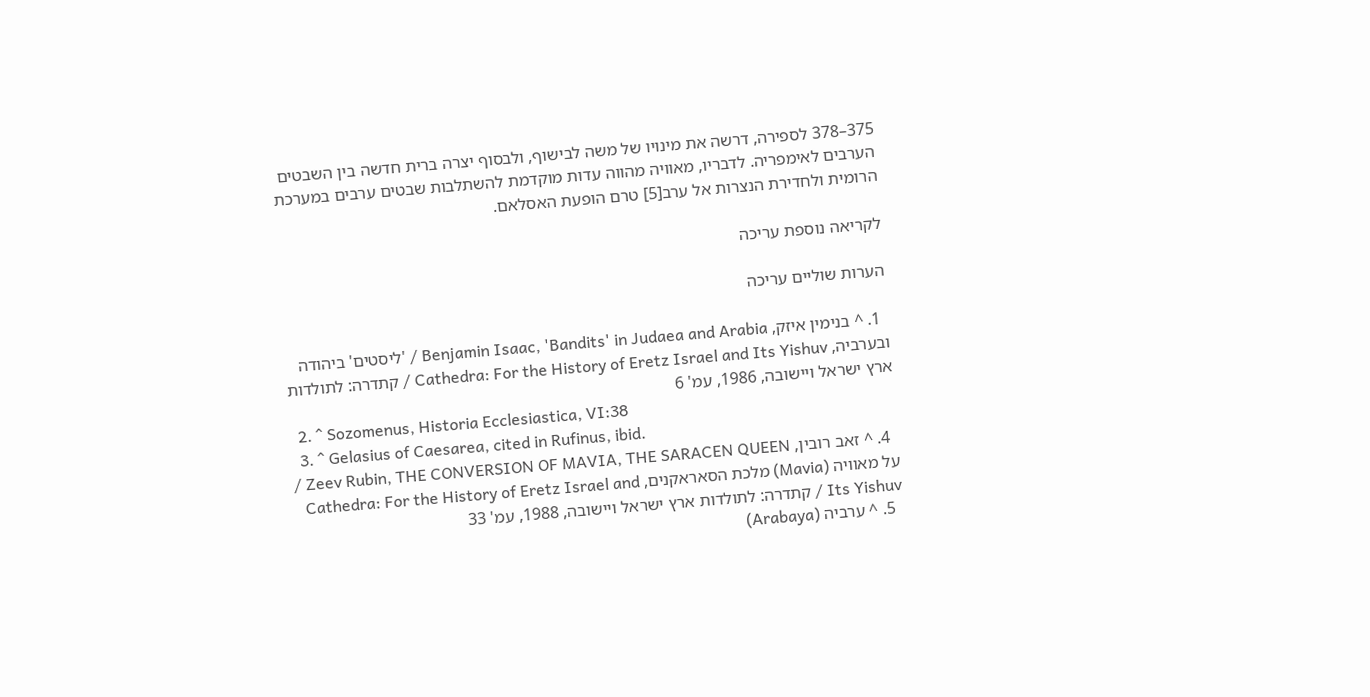375–378 לספירה, דרשה את מינויו של משה לבישוף, ולבסוף יצרה ברית חדשה בין השבטים הערבים לאימפריה. לדבריו, מאוויה מהווה עדות מוקדמת להשתלבות שבטים ערבים במערכת הרומית ולחדירת הנצרות אל ערב[5] טרם הופעת האסלאם.

לקריאה נוספת עריכה

הערות שוליים עריכה

  1. ^ בנימין איזק, Benjamin Isaac, 'Bandits' in Judaea and Arabia / 'ליסטים' ביהודה ובערביה, Cathedra: For the History of Eretz Israel and Its Yishuv / קתדרה: לתולדות ארץ ישראל ויישובה, 1986, עמ' 6
  2. ^ Sozomenus, Historia Ecclesiastica, VI:38
  3. ^ Gelasius of Caesarea, cited in Rufinus, ibid.
  4. ^ זאב רובין, Zeev Rubin, THE CONVERSION OF MAVIA, THE SARACEN QUEEN / על מאוויה (Mavia) מלכת הסאראקנים, Cathedra: For the History of Eretz Israel and Its Yishuv / קתדרה: לתולדות ארץ ישראל ויישובה, 1988, עמ' 33
  5. ^ ערביה (Arabaya)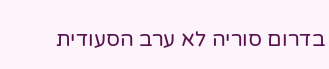בדרום סוריה לא ערב הסעודית